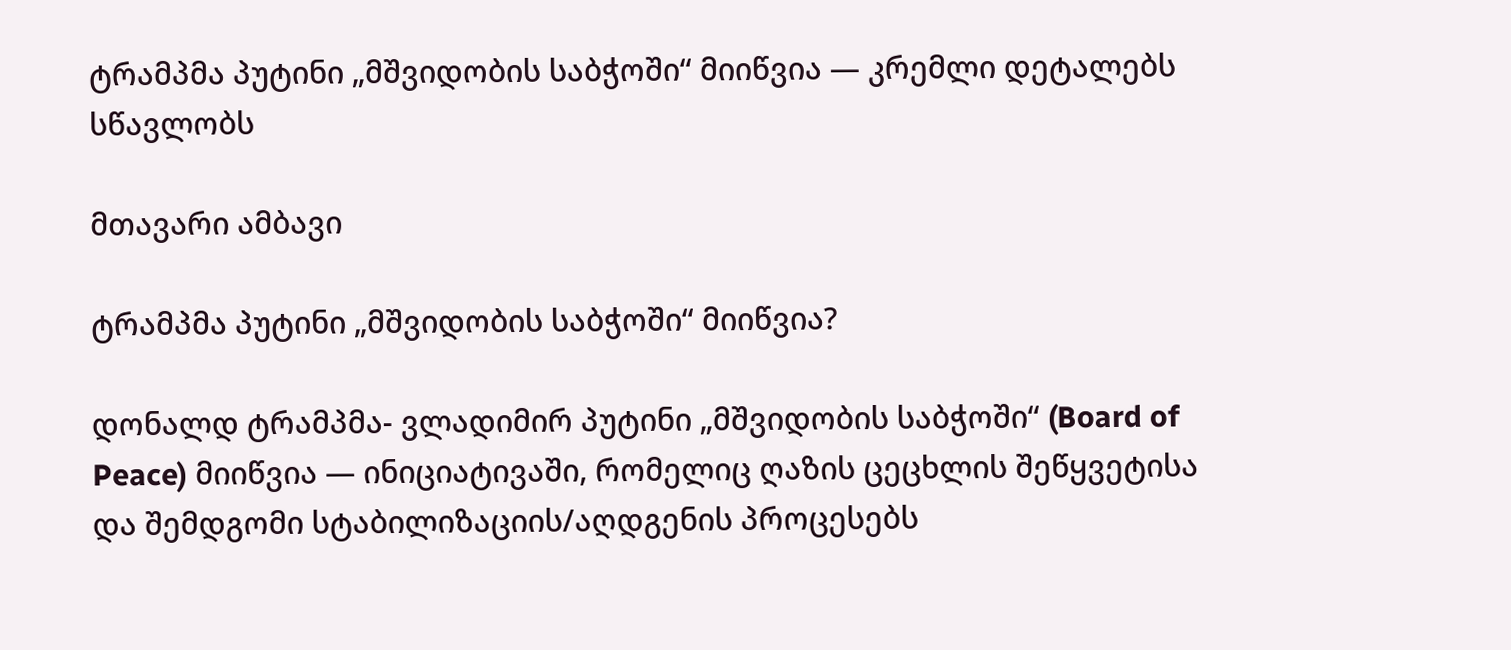ტრამპმა პუტინი „მშვიდობის საბჭოში“ მიიწვია — კრემლი დეტალებს სწავლობს

მთავარი ამბავი

ტრამპმა პუტინი „მშვიდობის საბჭოში“ მიიწვია?

დონალდ ტრამპმა- ვლადიმირ პუტინი „მშვიდობის საბჭოში“ (Board of Peace) მიიწვია — ინიციატივაში, რომელიც ღაზის ცეცხლის შეწყვეტისა და შემდგომი სტაბილიზაციის/აღდგენის პროცესებს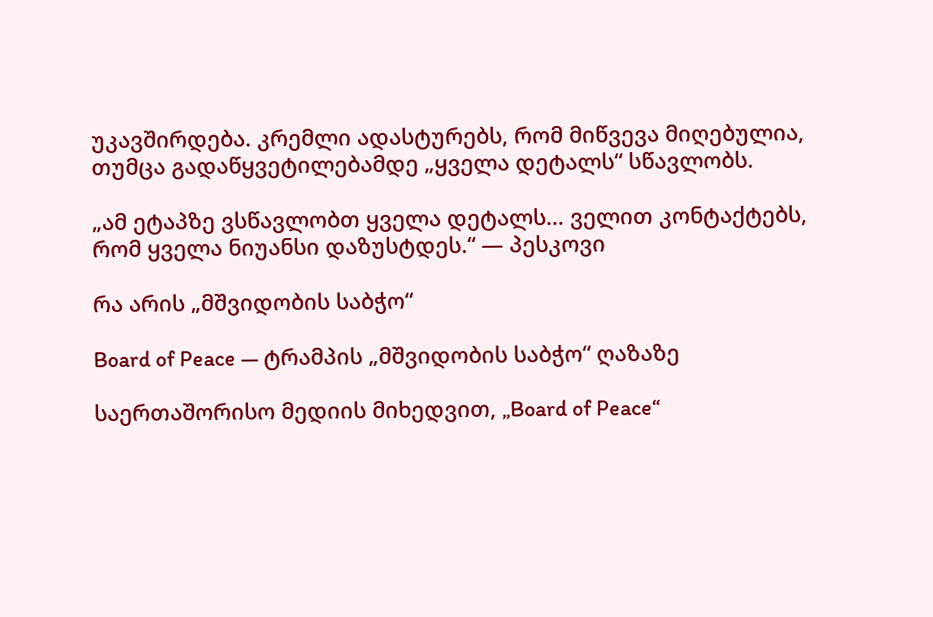უკავშირდება. კრემლი ადასტურებს, რომ მიწვევა მიღებულია, თუმცა გადაწყვეტილებამდე „ყველა დეტალს“ სწავლობს.

„ამ ეტაპზე ვსწავლობთ ყველა დეტალს… ველით კონტაქტებს, რომ ყველა ნიუანსი დაზუსტდეს.“ — პესკოვი

რა არის „მშვიდობის საბჭო“

Board of Peace — ტრამპის „მშვიდობის საბჭო“ ღაზაზე

საერთაშორისო მედიის მიხედვით, „Board of Peace“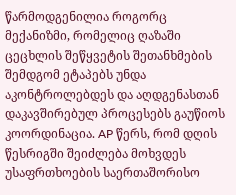წარმოდგენილია როგორც მექანიზმი, რომელიც ღაზაში ცეცხლის შეწყვეტის შეთანხმების შემდგომ ეტაპებს უნდა აკონტროლებდეს და აღდგენასთან დაკავშირებულ პროცესებს გაუწიოს კოორდინაცია. AP წერს, რომ დღის წესრიგში შეიძლება მოხვდეს უსაფრთხოების საერთაშორისო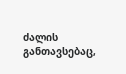ძალის განთავსებაც,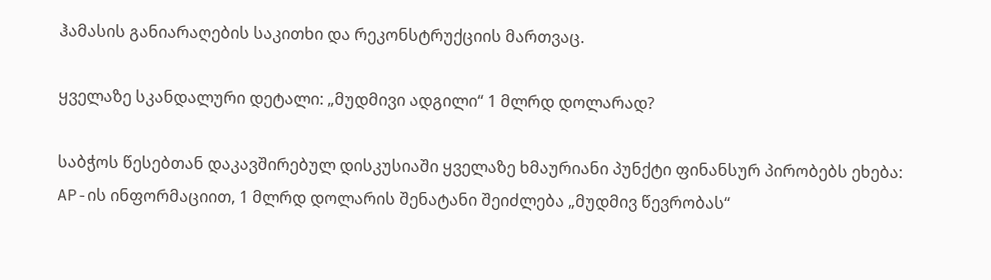ჰამასის განიარაღების საკითხი და რეკონსტრუქციის მართვაც.

ყველაზე სკანდალური დეტალი: „მუდმივი ადგილი“ 1 მლრდ დოლარად?

საბჭოს წესებთან დაკავშირებულ დისკუსიაში ყველაზე ხმაურიანი პუნქტი ფინანსურ პირობებს ეხება: AP-ის ინფორმაციით, 1 მლრდ დოლარის შენატანი შეიძლება „მუდმივ წევრობას“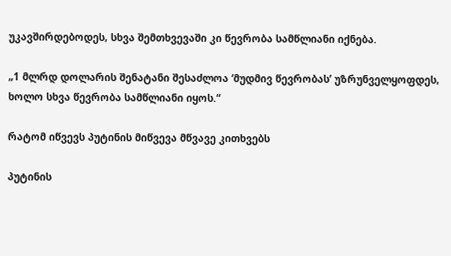უკავშირდებოდეს, სხვა შემთხვევაში კი წევრობა სამწლიანი იქნება.

„1 მლრდ დოლარის შენატანი შესაძლოა ‘მუდმივ წევრობას’ უზრუნველყოფდეს, ხოლო სხვა წევრობა სამწლიანი იყოს.“

რატომ იწვევს პუტინის მიწვევა მწვავე კითხვებს

პუტინის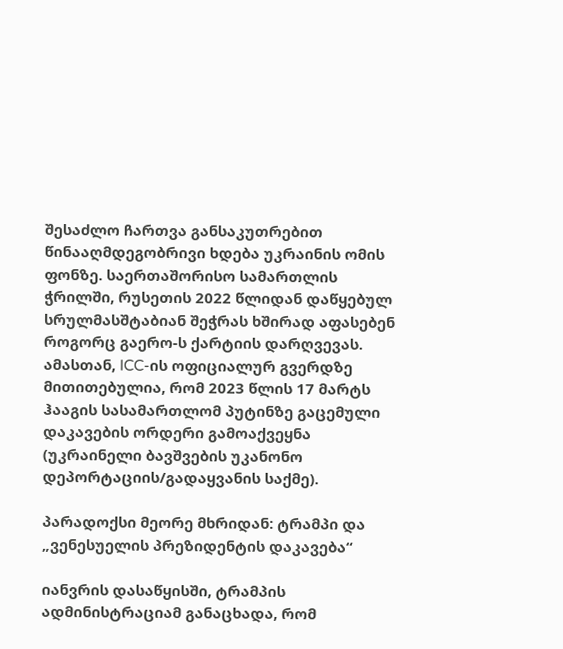შესაძლო ჩართვა განსაკუთრებით წინააღმდეგობრივი ხდება უკრაინის ომის ფონზე. საერთაშორისო სამართლის ჭრილში, რუსეთის 2022 წლიდან დაწყებულ სრულმასშტაბიან შეჭრას ხშირად აფასებენ როგორც გაერო-ს ქარტიის დარღვევას.
ამასთან, ICC-ის ოფიციალურ გვერდზე მითითებულია, რომ 2023 წლის 17 მარტს ჰააგის სასამართლომ პუტინზე გაცემული დაკავების ორდერი გამოაქვეყნა (უკრაინელი ბავშვების უკანონო დეპორტაციის/გადაყვანის საქმე).

პარადოქსი მეორე მხრიდან: ტრამპი და „ვენესუელის პრეზიდენტის დაკავება“

იანვრის დასაწყისში, ტრამპის ადმინისტრაციამ განაცხადა, რომ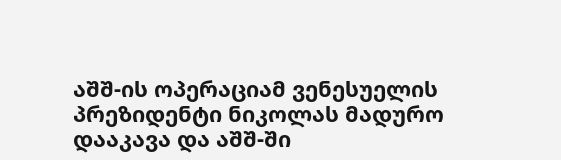აშშ-ის ოპერაციამ ვენესუელის პრეზიდენტი ნიკოლას მადურო დააკავა და აშშ-ში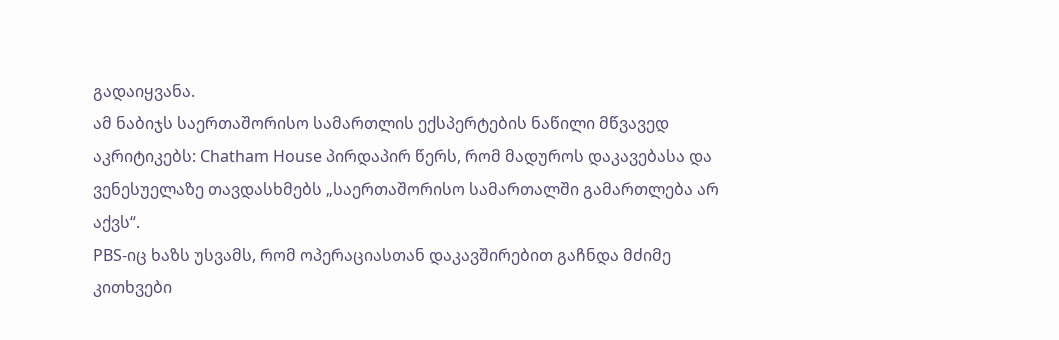გადაიყვანა.
ამ ნაბიჯს საერთაშორისო სამართლის ექსპერტების ნაწილი მწვავედ აკრიტიკებს: Chatham House პირდაპირ წერს, რომ მადუროს დაკავებასა და ვენესუელაზე თავდასხმებს „საერთაშორისო სამართალში გამართლება არ აქვს“.
PBS-იც ხაზს უსვამს, რომ ოპერაციასთან დაკავშირებით გაჩნდა მძიმე კითხვები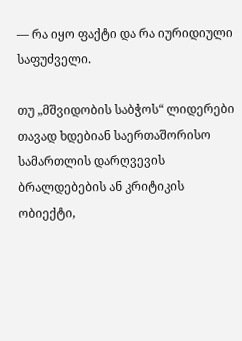— რა იყო ფაქტი და რა იურიდიული საფუძველი.

თუ „მშვიდობის საბჭოს“ ლიდერები თავად ხდებიან საერთაშორისო სამართლის დარღვევის ბრალდებების ან კრიტიკის ობიექტი,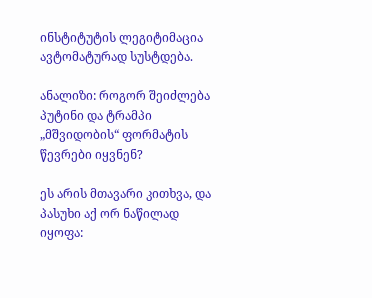ინსტიტუტის ლეგიტიმაცია ავტომატურად სუსტდება.

ანალიზი: როგორ შეიძლება პუტინი და ტრამპი „მშვიდობის“ ფორმატის წევრები იყვნენ?

ეს არის მთავარი კითხვა, და პასუხი აქ ორ ნაწილად იყოფა: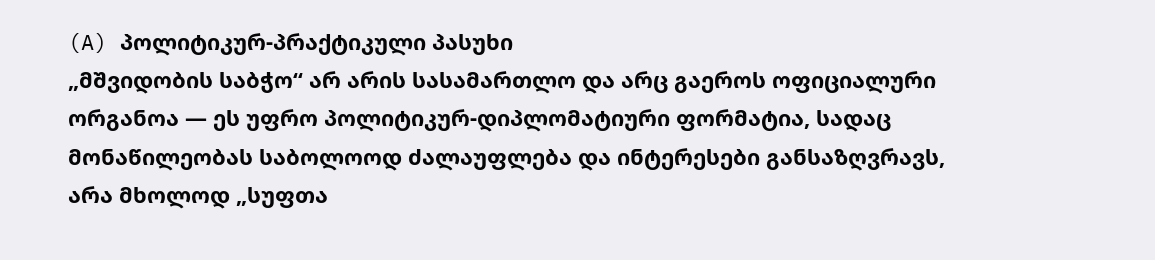(A) პოლიტიკურ-პრაქტიკული პასუხი
„მშვიდობის საბჭო“ არ არის სასამართლო და არც გაეროს ოფიციალური ორგანოა — ეს უფრო პოლიტიკურ-დიპლომატიური ფორმატია, სადაც მონაწილეობას საბოლოოდ ძალაუფლება და ინტერესები განსაზღვრავს, არა მხოლოდ „სუფთა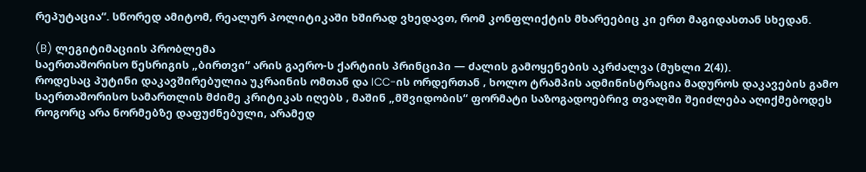რეპუტაცია“. სწორედ ამიტომ, რეალურ პოლიტიკაში ხშირად ვხედავთ, რომ კონფლიქტის მხარეებიც კი ერთ მაგიდასთან სხედან.

(B) ლეგიტიმაციის პრობლემა
საერთაშორისო წესრიგის „ბირთვი“ არის გაერო-ს ქარტიის პრინციპი — ძალის გამოყენების აკრძალვა (მუხლი 2(4)).
როდესაც პუტინი დაკავშირებულია უკრაინის ომთან და ICC-ის ორდერთან , ხოლო ტრამპის ადმინისტრაცია მადუროს დაკავების გამო საერთაშორისო სამართლის მძიმე კრიტიკას იღებს , მაშინ „მშვიდობის“ ფორმატი საზოგადოებრივ თვალში შეიძლება აღიქმებოდეს როგორც არა ნორმებზე დაფუძნებული, არამედ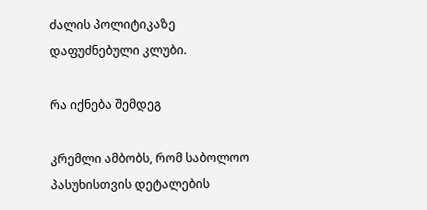ძალის პოლიტიკაზე დაფუძნებული კლუბი.

რა იქნება შემდეგ

კრემლი ამბობს, რომ საბოლოო პასუხისთვის დეტალების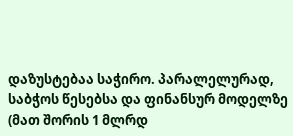დაზუსტებაა საჭირო. პარალელურად, საბჭოს წესებსა და ფინანსურ მოდელზე (მათ შორის 1 მლრდ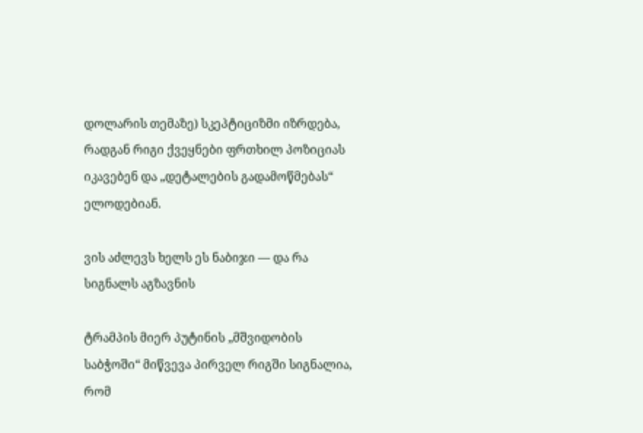დოლარის თემაზე) სკეპტიციზმი იზრდება, რადგან რიგი ქვეყნები ფრთხილ პოზიციას იკავებენ და „დეტალების გადამოწმებას“ ელოდებიან.

ვის აძლევს ხელს ეს ნაბიჯი — და რა სიგნალს აგზავნის

ტრამპის მიერ პუტინის „მშვიდობის საბჭოში“ მიწვევა პირველ რიგში სიგნალია, რომ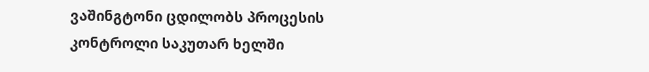ვაშინგტონი ცდილობს პროცესის კონტროლი საკუთარ ხელში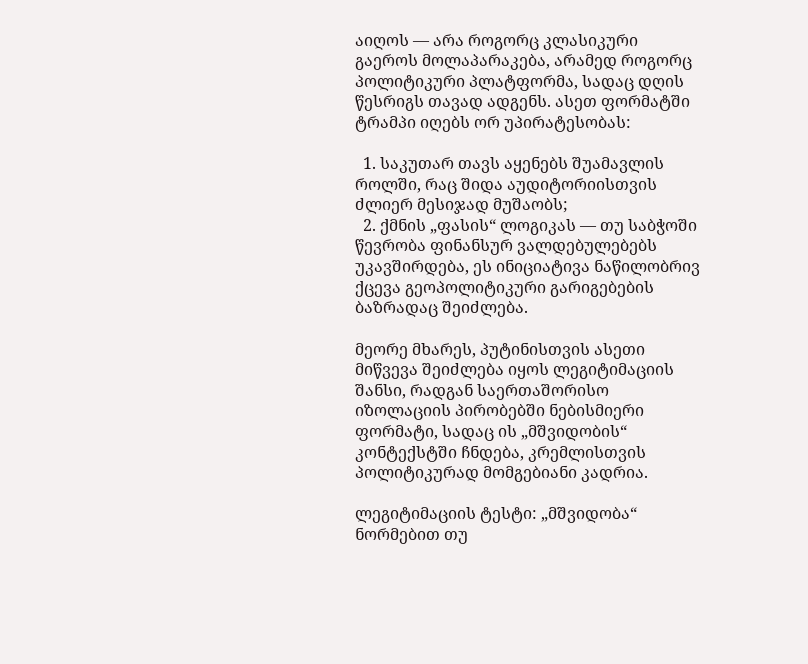აიღოს — არა როგორც კლასიკური გაეროს მოლაპარაკება, არამედ როგორც პოლიტიკური პლატფორმა, სადაც დღის წესრიგს თავად ადგენს. ასეთ ფორმატში ტრამპი იღებს ორ უპირატესობას:

  1. საკუთარ თავს აყენებს შუამავლის როლში, რაც შიდა აუდიტორიისთვის ძლიერ მესიჯად მუშაობს;
  2. ქმნის „ფასის“ ლოგიკას — თუ საბჭოში წევრობა ფინანსურ ვალდებულებებს უკავშირდება, ეს ინიციატივა ნაწილობრივ ქცევა გეოპოლიტიკური გარიგებების ბაზრადაც შეიძლება.

მეორე მხარეს, პუტინისთვის ასეთი მიწვევა შეიძლება იყოს ლეგიტიმაციის შანსი, რადგან საერთაშორისო იზოლაციის პირობებში ნებისმიერი ფორმატი, სადაც ის „მშვიდობის“ კონტექსტში ჩნდება, კრემლისთვის პოლიტიკურად მომგებიანი კადრია.

ლეგიტიმაციის ტესტი: „მშვიდობა“ ნორმებით თუ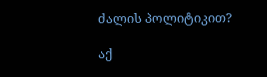ძალის პოლიტიკით?

აქ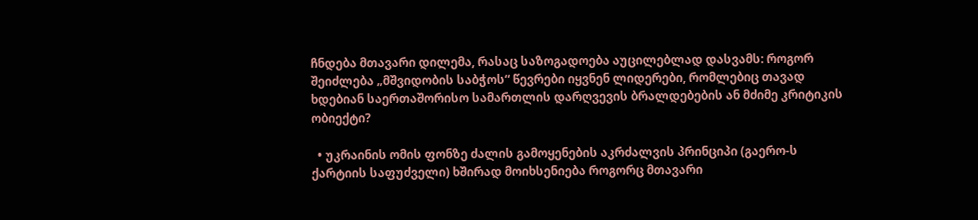ჩნდება მთავარი დილემა, რასაც საზოგადოება აუცილებლად დასვამს: როგორ შეიძლება „მშვიდობის საბჭოს“ წევრები იყვნენ ლიდერები, რომლებიც თავად ხდებიან საერთაშორისო სამართლის დარღვევის ბრალდებების ან მძიმე კრიტიკის ობიექტი?

  • უკრაინის ომის ფონზე ძალის გამოყენების აკრძალვის პრინციპი (გაერო-ს ქარტიის საფუძველი) ხშირად მოიხსენიება როგორც მთავარი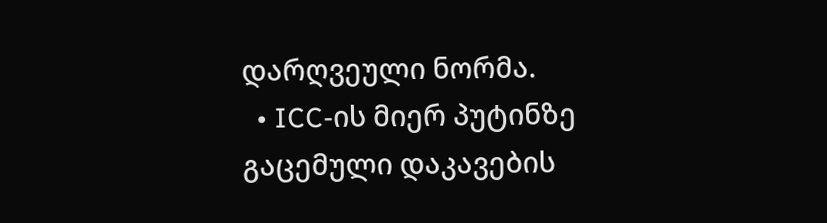დარღვეული ნორმა.
  • ICC-ის მიერ პუტინზე გაცემული დაკავების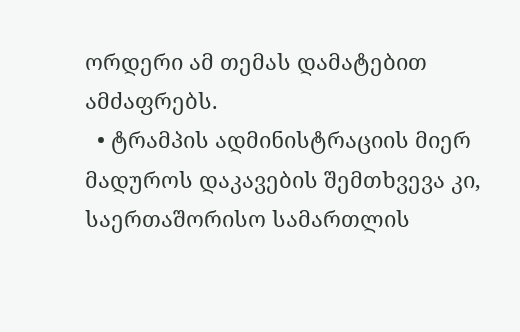ორდერი ამ თემას დამატებით ამძაფრებს.
  • ტრამპის ადმინისტრაციის მიერ მადუროს დაკავების შემთხვევა კი, საერთაშორისო სამართლის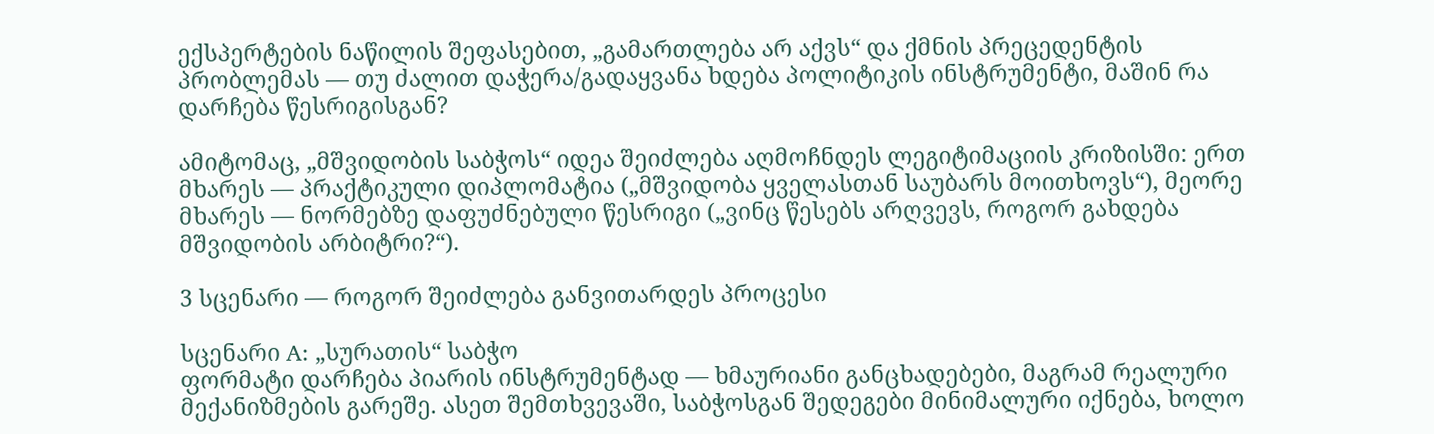ექსპერტების ნაწილის შეფასებით, „გამართლება არ აქვს“ და ქმნის პრეცედენტის პრობლემას — თუ ძალით დაჭერა/გადაყვანა ხდება პოლიტიკის ინსტრუმენტი, მაშინ რა დარჩება წესრიგისგან?

ამიტომაც, „მშვიდობის საბჭოს“ იდეა შეიძლება აღმოჩნდეს ლეგიტიმაციის კრიზისში: ერთ მხარეს — პრაქტიკული დიპლომატია („მშვიდობა ყველასთან საუბარს მოითხოვს“), მეორე მხარეს — ნორმებზე დაფუძნებული წესრიგი („ვინც წესებს არღვევს, როგორ გახდება მშვიდობის არბიტრი?“).

3 სცენარი — როგორ შეიძლება განვითარდეს პროცესი

სცენარი A: „სურათის“ საბჭო
ფორმატი დარჩება პიარის ინსტრუმენტად — ხმაურიანი განცხადებები, მაგრამ რეალური მექანიზმების გარეშე. ასეთ შემთხვევაში, საბჭოსგან შედეგები მინიმალური იქნება, ხოლო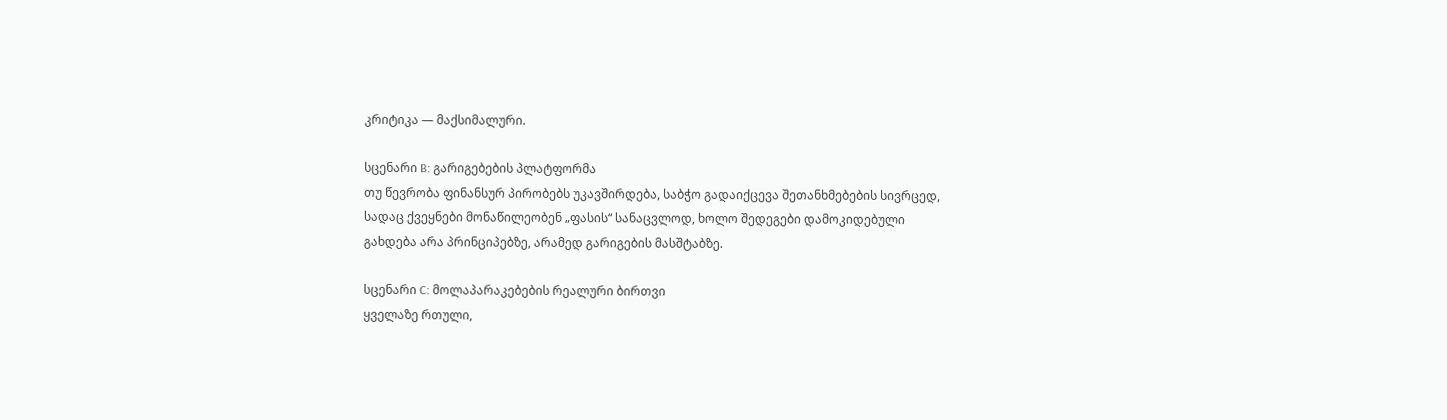კრიტიკა — მაქსიმალური.

სცენარი B: გარიგებების პლატფორმა
თუ წევრობა ფინანსურ პირობებს უკავშირდება, საბჭო გადაიქცევა შეთანხმებების სივრცედ, სადაც ქვეყნები მონაწილეობენ „ფასის“ სანაცვლოდ, ხოლო შედეგები დამოკიდებული გახდება არა პრინციპებზე, არამედ გარიგების მასშტაბზე.

სცენარი C: მოლაპარაკებების რეალური ბირთვი
ყველაზე რთული,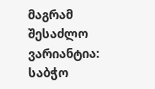მაგრამ შესაძლო ვარიანტია: საბჭო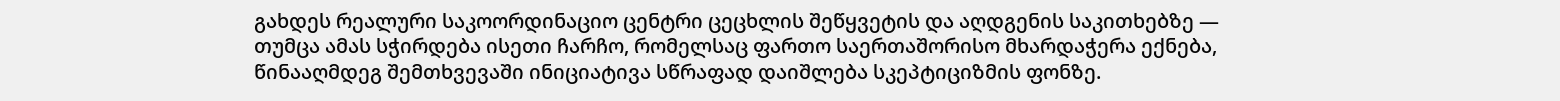გახდეს რეალური საკოორდინაციო ცენტრი ცეცხლის შეწყვეტის და აღდგენის საკითხებზე — თუმცა ამას სჭირდება ისეთი ჩარჩო, რომელსაც ფართო საერთაშორისო მხარდაჭერა ექნება, წინააღმდეგ შემთხვევაში ინიციატივა სწრაფად დაიშლება სკეპტიციზმის ფონზე.